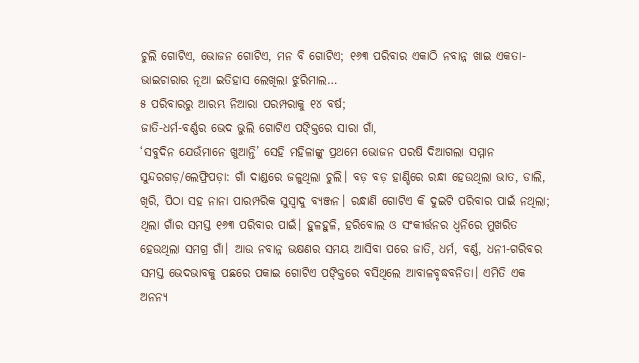ଚୁଲି ଗୋଟିଏ, ଭୋଜନ ଗୋଟିଏ, ମନ ବି ଗୋଟିଏ; ୧୬୩ ପରିବାର ଏକାଠି ନବାନ୍ନ ଖାଇ ଏକତା-ଭାଇଚାରାର ନୂଆ ଇତିହାସ ଲେଖିଲା ଝୁରିମାଲ…
୫ ପରିବାରରୁ ଆରମ୍ଭ ନିଆରା ପରମ୍ପରାକୁ ୧୪ ବର୍ଷ;
ଜାତି-ଧର୍ମ-ବର୍ଣ୍ଣର ଭେଦ ଭୁଲି ଗୋଟିଏ ପଙ୍କ୍ତିରେ ସାରା ଗାଁ,
‘ସବୁଦିନ ଯେଉଁମାନେ ଖୁଆନ୍ତି’ ସେହି ମହିଳାଙ୍କୁ ପ୍ରଥମେ ଭୋଜନ ପରଷି ଦିଆଗଲା ସମ୍ମାନ
ସୁନ୍ଦରଗଡ଼/ଲେଫ୍ରିପଡ଼ା: ଗାଁ ଦାଣ୍ଡରେ ଜଳୁଥିଲା ଚୁଲି। ବଡ଼ ବଡ଼ ହାଣ୍ଡିରେ ରନ୍ଧା ହେଉଥିଲା ଭାତ, ଡାଲି, ଖିରି, ପିଠା ସହ ନାନା ପାରମ୍ପରିକ ସୁସ୍ୱାଦୁ ବ୍ୟଞ୍ଜନ। ରନ୍ଧାଣି ଗୋଟିଏ କି ଦୁଇଟି ପରିବାର ପାଇଁ ନଥିଲା; ଥିଲା ଗାଁର ସମସ୍ତ ୧୬୩ ପରିବାର ପାଇଁ। ହୁଳହୁଳି, ହରିବୋଲ ଓ ସଂକୀର୍ତ୍ତନର ଧ୍ୱନିରେ ମୁଖରିତ ହେଉଥିଲା ସମଗ୍ର ଗାଁ। ଆଉ ନବାନ୍ନ ଭକ୍ଷଣର ସମୟ ଆସିବା ପରେ ଜାତି, ଧର୍ମ, ବର୍ଣ୍ଣ, ଧନୀ-ଗରିବର ସମସ୍ତ ଭେଦଭାବକୁ ପଛରେ ପକାଇ ଗୋଟିଏ ପଙ୍କ୍ତିରେ ବସିଥିଲେ ଆବାଳବୃଦ୍ଧବନିତା। ଏମିତି ଏକ ଅନନ୍ୟ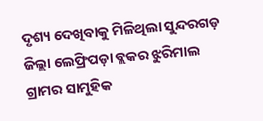ଦୃଶ୍ୟ ଦେଖିବାକୁ ମିଳିଥିଲା ସୁନ୍ଦରଗଡ଼ ଜିଲ୍ଲା ଲେଫ୍ରିପଡ଼ା ବ୍ଲକର ଝୁରିମାଲ ଗ୍ରାମର ସାମୁହିକ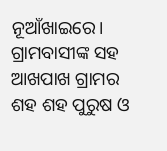ନୂଆଁଖାଇରେ। ଗ୍ରାମବାସୀଙ୍କ ସହ ଆଖପାଖ ଗ୍ରାମର ଶହ ଶହ ପୁରୁଷ ଓ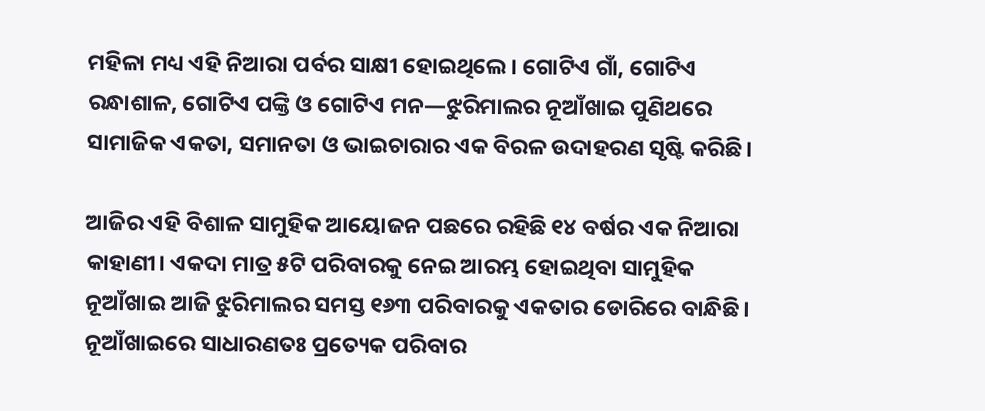ମହିଳା ମଧ୍ୟ ଏହି ନିଆରା ପର୍ବର ସାକ୍ଷୀ ହୋଇଥିଲେ। ଗୋଟିଏ ଗାଁ, ଗୋଟିଏ ରନ୍ଧାଶାଳ, ଗୋଟିଏ ପଙ୍କ୍ତି ଓ ଗୋଟିଏ ମନ—ଝୁରିମାଲର ନୂଆଁଖାଇ ପୁଣିଥରେ ସାମାଜିକ ଏକତା, ସମାନତା ଓ ଭାଇଚାରାର ଏକ ବିରଳ ଉଦାହରଣ ସୃଷ୍ଟି କରିଛି।

ଆଜିର ଏହି ବିଶାଳ ସାମୁହିକ ଆୟୋଜନ ପଛରେ ରହିଛି ୧୪ ବର୍ଷର ଏକ ନିଆରା କାହାଣୀ। ଏକଦା ମାତ୍ର ୫ଟି ପରିବାରକୁ ନେଇ ଆରମ୍ଭ ହୋଇଥିବା ସାମୁହିକ ନୂଆଁଖାଇ ଆଜି ଝୁରିମାଲର ସମସ୍ତ ୧୬୩ ପରିବାରକୁ ଏକତାର ଡୋରିରେ ବାନ୍ଧିଛି।
ନୂଆଁଖାଇରେ ସାଧାରଣତଃ ପ୍ରତ୍ୟେକ ପରିବାର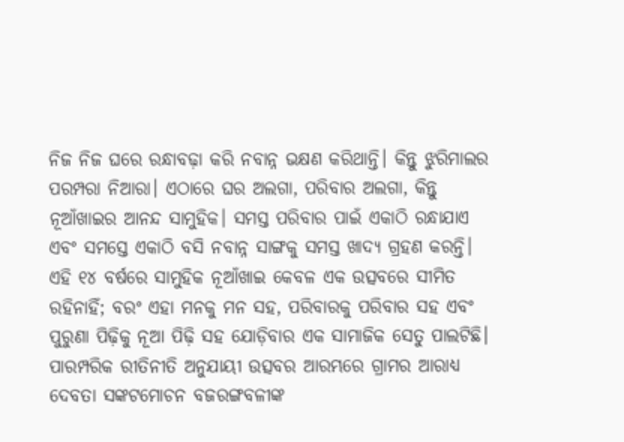ନିଜ ନିଜ ଘରେ ରନ୍ଧାବଢ଼ା କରି ନବାନ୍ନ ଭକ୍ଷଣ କରିଥାନ୍ତି। କିନ୍ତୁ ଝୁରିମାଲର ପରମ୍ପରା ନିଆରା। ଏଠାରେ ଘର ଅଲଗା, ପରିବାର ଅଲଗା, କିନ୍ତୁ ନୂଆଁଖାଇର ଆନନ୍ଦ ସାମୁହିକ। ସମସ୍ତ ପରିବାର ପାଇଁ ଏକାଠି ରନ୍ଧାଯାଏ ଏବଂ ସମସ୍ତେ ଏକାଠି ବସି ନବାନ୍ନ ସାଙ୍ଗକୁ ସମସ୍ତ ଖାଦ୍ୟ ଗ୍ରହଣ କରନ୍ତି।
ଏହି ୧୪ ବର୍ଷରେ ସାମୁହିକ ନୂଆଁଖାଇ କେବଳ ଏକ ଉତ୍ସବରେ ସୀମିତ ରହିନାହିଁ; ବରଂ ଏହା ମନକୁ ମନ ସହ, ପରିବାରକୁ ପରିବାର ସହ ଏବଂ ପୁରୁଣା ପିଢ଼ିକୁ ନୂଆ ପିଢ଼ି ସହ ଯୋଡ଼ିବାର ଏକ ସାମାଜିକ ସେତୁ ପାଲଟିଛି।
ପାରମ୍ପରିକ ରୀତିନୀତି ଅନୁଯାୟୀ ଉତ୍ସବର ଆରମ୍ଭରେ ଗ୍ରାମର ଆରାଧ୍ୟ ଦେବତା ସଙ୍କଟମୋଚନ ବଜରଙ୍ଗବଳୀଙ୍କ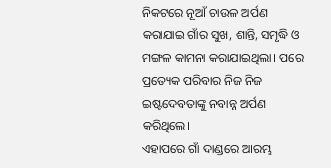ନିକଟରେ ନୂଆଁ ଚାଉଳ ଅର୍ପଣ କରାଯାଇ ଗାଁର ସୁଖ, ଶାନ୍ତି, ସମୃଦ୍ଧି ଓ ମଙ୍ଗଳ କାମନା କରାଯାଇଥିଲା। ପରେ ପ୍ରତ୍ୟେକ ପରିବାର ନିଜ ନିଜ ଇଷ୍ଟଦେବତାଙ୍କୁ ନବାନ୍ନ ଅର୍ପଣ କରିଥିଲେ।
ଏହାପରେ ଗାଁ ଦାଣ୍ଡରେ ଆରମ୍ଭ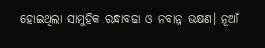ହୋଇଥିଲା ସାମୁହିକ ରନ୍ଧାବଢା ଓ ନବାନ୍ନ ଭକ୍ଷଣ। ନୂଆଁ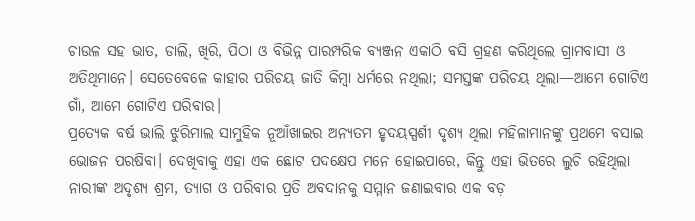ଚାଉଳ ସହ ଭାତ, ଡାଲି, ଖିରି, ପିଠା ଓ ବିଭିନ୍ନ ପାରମ୍ପରିକ ବ୍ୟଞ୍ଜନ ଏକାଠି ବସି ଗ୍ରହଣ କରିଥିଲେ ଗ୍ରାମବାସୀ ଓ ଅତିଥିମାନେ। ସେତେବେଳେ କାହାର ପରିଚୟ ଜାତି କିମ୍ବା ଧର୍ମରେ ନଥିଲା; ସମସ୍ତଙ୍କ ପରିଚୟ ଥିଲା—ଆମେ ଗୋଟିଏ ଗାଁ, ଆମେ ଗୋଟିଏ ପରିବାର।
ପ୍ରତ୍ୟେକ ବର୍ଷ ଭାଲି ଝୁରିମାଲ ସାମୁହିକ ନୂଆଁଖାଇର ଅନ୍ୟତମ ହୃଦୟସ୍ପର୍ଶୀ ଦୃଶ୍ୟ ଥିଲା ମହିଳାମାନଙ୍କୁ ପ୍ରଥମେ ବସାଇ ଭୋଜନ ପରଷିବା। ଦେଖିବାକୁ ଏହା ଏକ ଛୋଟ ପଦକ୍ଷେପ ମନେ ହୋଇପାରେ, କିନ୍ତୁ ଏହା ଭିତରେ ଲୁଚି ରହିଥିଲା ନାରୀଙ୍କ ଅଦୃଶ୍ୟ ଶ୍ରମ, ତ୍ୟାଗ ଓ ପରିବାର ପ୍ରତି ଅବଦାନକୁ ସମ୍ମାନ ଜଣାଇବାର ଏକ ବଡ଼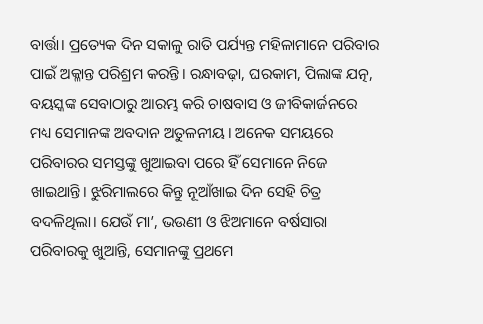ବାର୍ତ୍ତା। ପ୍ରତ୍ୟେକ ଦିନ ସକାଳୁ ରାତି ପର୍ଯ୍ୟନ୍ତ ମହିଳାମାନେ ପରିବାର ପାଇଁ ଅକ୍ଳାନ୍ତ ପରିଶ୍ରମ କରନ୍ତି। ରନ୍ଧାବଢ଼ା, ଘରକାମ, ପିଲାଙ୍କ ଯତ୍ନ, ବୟସ୍କଙ୍କ ସେବାଠାରୁ ଆରମ୍ଭ କରି ଚାଷବାସ ଓ ଜୀବିକାର୍ଜନରେ ମଧ୍ୟ ସେମାନଙ୍କ ଅବଦାନ ଅତୁଳନୀୟ। ଅନେକ ସମୟରେ ପରିବାରର ସମସ୍ତଙ୍କୁ ଖୁଆଇବା ପରେ ହିଁ ସେମାନେ ନିଜେ ଖାଇଥାନ୍ତି। ଝୁରିମାଲରେ କିନ୍ତୁ ନୂଆଁଖାଇ ଦିନ ସେହି ଚିତ୍ର ବଦଳିଥିଲା। ଯେଉଁ ମା’, ଭଉଣୀ ଓ ଝିଅମାନେ ବର୍ଷସାରା ପରିବାରକୁ ଖୁଆନ୍ତି, ସେମାନଙ୍କୁ ପ୍ରଥମେ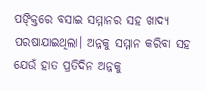ପଙ୍କ୍ତିରେ ବସାଇ ସମ୍ମାନର ସହ ଖାଦ୍ୟ ପରଷାଯାଇଥିଲା। ଅନ୍ନକୁ ସମ୍ମାନ କରିବା ସହ ଯେଉଁ ହାତ ପ୍ରତିଦିନ ଅନ୍ନକୁ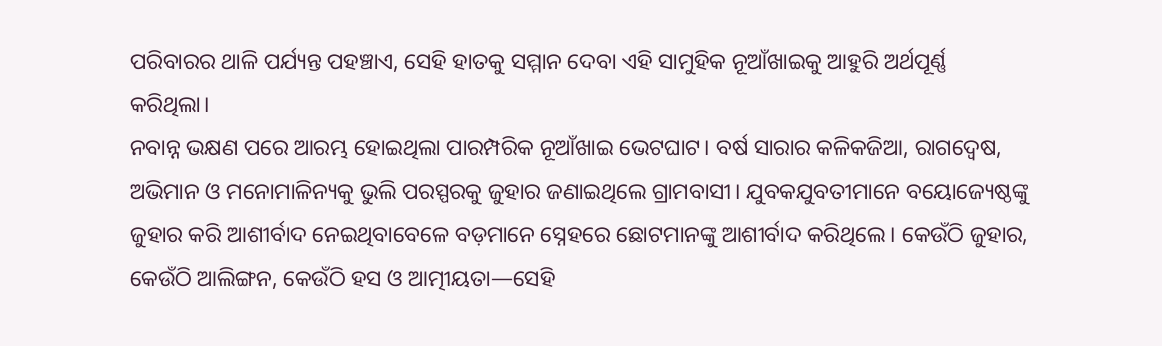ପରିବାରର ଥାଳି ପର୍ଯ୍ୟନ୍ତ ପହଞ୍ଚାଏ, ସେହି ହାତକୁ ସମ୍ମାନ ଦେବା ଏହି ସାମୁହିକ ନୂଆଁଖାଇକୁ ଆହୁରି ଅର୍ଥପୂର୍ଣ୍ଣ କରିଥିଲା।
ନବାନ୍ନ ଭକ୍ଷଣ ପରେ ଆରମ୍ଭ ହୋଇଥିଲା ପାରମ୍ପରିକ ନୂଆଁଖାଇ ଭେଟଘାଟ। ବର୍ଷ ସାରାର କଳିକଜିଆ, ରାଗଦ୍ୱେଷ, ଅଭିମାନ ଓ ମନୋମାଳିନ୍ୟକୁ ଭୁଲି ପରସ୍ପରକୁ ଜୁହାର ଜଣାଇଥିଲେ ଗ୍ରାମବାସୀ। ଯୁବକଯୁବତୀମାନେ ବୟୋଜ୍ୟେଷ୍ଠଙ୍କୁ ଜୁହାର କରି ଆଶୀର୍ବାଦ ନେଇଥିବାବେଳେ ବଡ଼ମାନେ ସ୍ନେହରେ ଛୋଟମାନଙ୍କୁ ଆଶୀର୍ବାଦ କରିଥିଲେ। କେଉଁଠି ଜୁହାର, କେଉଁଠି ଆଲିଙ୍ଗନ, କେଉଁଠି ହସ ଓ ଆତ୍ମୀୟତା—ସେହି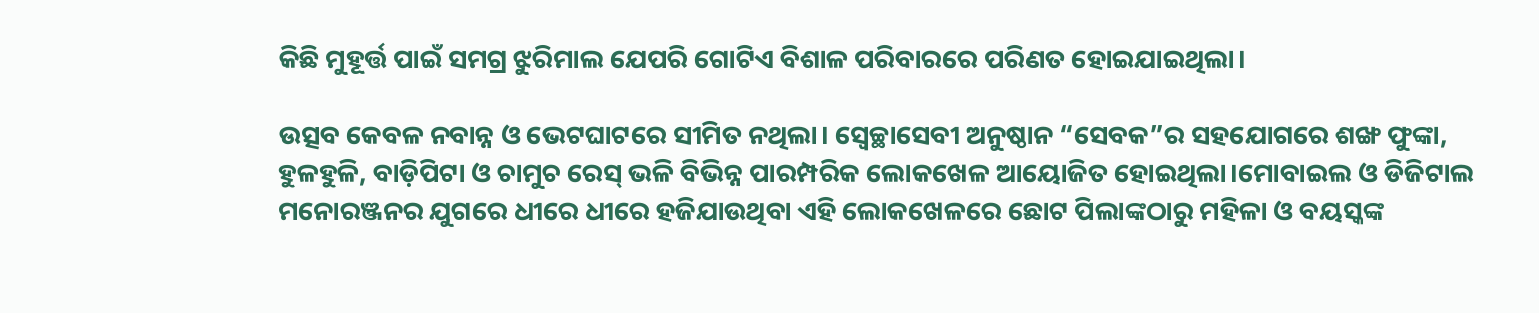କିଛି ମୁହୂର୍ତ୍ତ ପାଇଁ ସମଗ୍ର ଝୁରିମାଲ ଯେପରି ଗୋଟିଏ ବିଶାଳ ପରିବାରରେ ପରିଣତ ହୋଇଯାଇଥିଲା।

ଉତ୍ସବ କେବଳ ନବାନ୍ନ ଓ ଭେଟଘାଟରେ ସୀମିତ ନଥିଲା। ସ୍ୱେଚ୍ଛାସେବୀ ଅନୁଷ୍ଠାନ “ସେବକ”ର ସହଯୋଗରେ ଶଙ୍ଖ ଫୁଙ୍କା, ହୁଳହୁଳି, ବାଡ଼ିପିଟା ଓ ଚାମୁଚ ରେସ୍ ଭଳି ବିଭିନ୍ନ ପାରମ୍ପରିକ ଲୋକଖେଳ ଆୟୋଜିତ ହୋଇଥିଲା।ମୋବାଇଲ ଓ ଡିଜିଟାଲ ମନୋରଞ୍ଜନର ଯୁଗରେ ଧୀରେ ଧୀରେ ହଜିଯାଉଥିବା ଏହି ଲୋକଖେଳରେ ଛୋଟ ପିଲାଙ୍କଠାରୁ ମହିଳା ଓ ବୟସ୍କଙ୍କ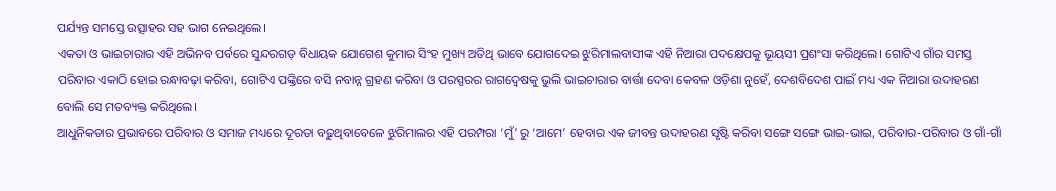ପର୍ଯ୍ୟନ୍ତ ସମସ୍ତେ ଉତ୍ସାହର ସହ ଭାଗ ନେଇଥିଲେ।
ଏକତା ଓ ଭାଇଚାରାର ଏହି ଅଭିନବ ପର୍ବରେ ସୁନ୍ଦରଗଡ଼ ବିଧାୟକ ଯୋଗେଶ କୁମାର ସିଂହ ମୁଖ୍ୟ ଅତିଥି ଭାବେ ଯୋଗଦେଇ ଝୁରିମାଲବାସୀଙ୍କ ଏହି ନିଆରା ପଦକ୍ଷେପକୁ ଭୂୟସୀ ପ୍ରଶଂସା କରିଥିଲେ। ଗୋଟିଏ ଗାଁର ସମସ୍ତ ପରିବାର ଏକାଠି ହୋଇ ରନ୍ଧାବଢ଼ା କରିବା, ଗୋଟିଏ ପଙ୍କ୍ତିରେ ବସି ନବାନ୍ନ ଗ୍ରହଣ କରିବା ଓ ପରସ୍ପରର ରାଗଦ୍ୱେଷକୁ ଭୁଲି ଭାଇଚାରାର ବାର୍ତ୍ତା ଦେବା କେବଳ ଓଡ଼ିଶା ନୁହେଁ, ଦେଶବିଦେଶ ପାଇଁ ମଧ୍ୟ ଏକ ନିଆରା ଉଦାହରଣ ବୋଲି ସେ ମତବ୍ୟକ୍ତ କରିଥିଲେ।
ଆଧୁନିକତାର ପ୍ରଭାବରେ ପରିବାର ଓ ସମାଜ ମଧ୍ୟରେ ଦୂରତା ବଢ଼ୁଥିବାବେଳେ ଝୁରିମାଲର ଏହି ପରମ୍ପରା ‘ମୁଁ’ ରୁ ‘ଆମେ’ ହେବାର ଏକ ଜୀବନ୍ତ ଉଦାହରଣ ସୃଷ୍ଟି କରିବା ସଙ୍ଗେ ସଙ୍ଗେ ଭାଇ-ଭାଇ, ପରିବାର-ପରିବାର ଓ ଗାଁ-ଗାଁ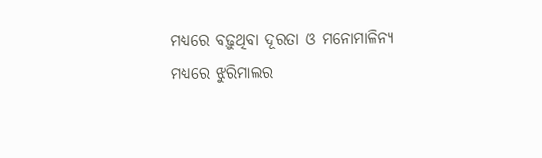ମଧ୍ୟରେ ବଢ଼ୁଥିବା ଦୂରତା ଓ ମନୋମାଳିନ୍ୟ ମଧ୍ୟରେ ଝୁରିମାଲର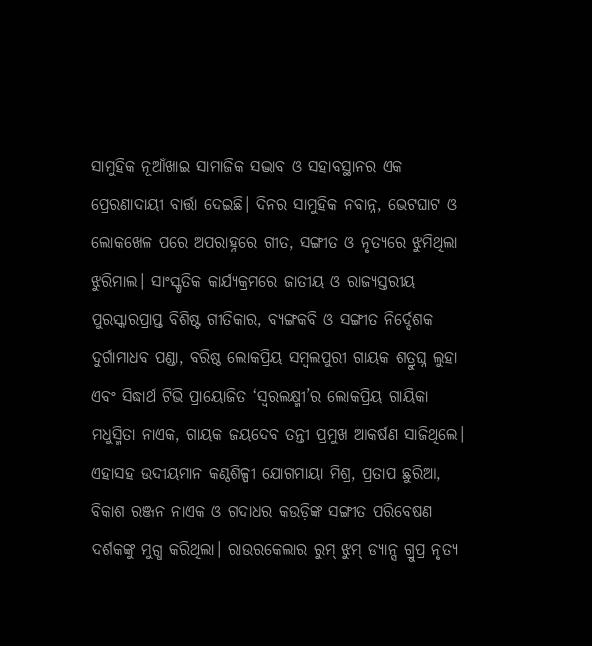ସାମୁହିକ ନୂଆଁଖାଇ ସାମାଜିକ ସଦ୍ଭାବ ଓ ସହାବସ୍ଥାନର ଏକ ପ୍ରେରଣାଦାୟୀ ବାର୍ତ୍ତା ଦେଇଛି। ଦିନର ସାମୁହିକ ନବାନ୍ନ, ଭେଟଘାଟ ଓ ଲୋକଖେଳ ପରେ ଅପରାହ୍ନରେ ଗୀତ, ସଙ୍ଗୀତ ଓ ନୃତ୍ୟରେ ଝୁମିଥିଲା ଝୁରିମାଲ। ସାଂସ୍କୃତିକ କାର୍ଯ୍ୟକ୍ରମରେ ଜାତୀୟ ଓ ରାଜ୍ୟସ୍ତରୀୟ ପୁରସ୍କାରପ୍ରାପ୍ତ ବିଶିଷ୍ଟ ଗୀତିକାର, ବ୍ୟଙ୍ଗକବି ଓ ସଙ୍ଗୀତ ନିର୍ଦ୍ଦେଶକ ଦୁର୍ଗାମାଧବ ପଣ୍ଡା, ବରିଷ୍ଠ ଲୋକପ୍ରିୟ ସମ୍ବଲପୁରୀ ଗାୟକ ଶତ୍ରୁଘ୍ନ ଲୁହା ଏବଂ ସିଦ୍ଧାର୍ଥ ଟିଭି ପ୍ରାୟୋଜିତ ‘ସ୍ୱରଲକ୍ଷ୍ମୀ’ର ଲୋକପ୍ରିୟ ଗାୟିକା ମଧୁସ୍ମିତା ନାଏକ, ଗାୟକ ଜୟଦେବ ତନ୍ତୀ ପ୍ରମୁଖ ଆକର୍ଷଣ ସାଜିଥିଲେ। ଏହାସହ ଉଦୀୟମାନ କଣ୍ଠଶିଳ୍ପୀ ଯୋଗମାୟା ମିଶ୍ର, ପ୍ରତାପ ଛୁରିଆ, ବିକାଶ ରଞ୍ଜନ ନାଏକ ଓ ଗଦାଧର କଉଡ଼ିଙ୍କ ସଙ୍ଗୀତ ପରିବେଷଣ ଦର୍ଶକଙ୍କୁ ମୁଗ୍ଧ କରିଥିଲା। ରାଉରକେଲାର ରୁମ୍ ଝୁମ୍ ଡ୍ୟାନ୍ସ ଗ୍ରୁପ୍ର ନୃତ୍ୟ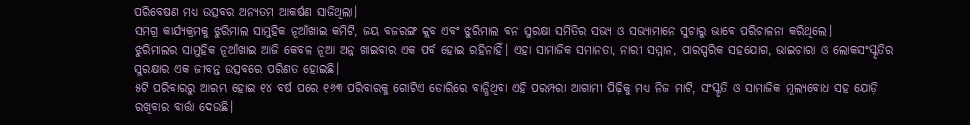ପରିବେଷଣ ମଧ୍ୟ ଉତ୍ସବର ଅନ୍ୟତମ ଆକର୍ଷଣ ସାଜିଥିଲା।
ସମଗ୍ର କାର୍ଯ୍ୟକ୍ରମକୁ ଝୁରିମାଲ ସାମୁହିକ ନୂଆଁଖାଇ କମିଟି, ଜୟ ବଜରଙ୍ଗ କ୍ଲବ ଏବଂ ଝୁରିମାଲ ବନ ସୁରକ୍ଷା ସମିତିର ସଭ୍ୟ ଓ ସଭ୍ୟାମାନେ ସୁଚାରୁ ଭାବେ ପରିଚାଳନା କରିଥିଲେ।
ଝୁରିମାଲର ସାମୁହିକ ନୂଆଁଖାଇ ଆଜି କେବଳ ନୂଆ ଅନ୍ନ ଖାଇବାର ଏକ ପର୍ବ ହୋଇ ରହିନାହିଁ। ଏହା ସାମାଜିକ ସମାନତା, ନାରୀ ସମ୍ମାନ, ପାରସ୍ପରିକ ସହଯୋଗ, ଭାଇଚାରା ଓ ଲୋକସଂସ୍କୃତିର ସୁରକ୍ଷାର ଏକ ଜୀବନ୍ତ ଉତ୍ସବରେ ପରିଣତ ହୋଇଛି।
୫ଟି ପରିବାରରୁ ଆରମ୍ଭ ହୋଇ ୧୪ ବର୍ଷ ପରେ ୧୬୩ ପରିବାରକୁ ଗୋଟିଏ ଡୋରିରେ ବାନ୍ଧିଥିବା ଏହି ପରମ୍ପରା ଆଗାମୀ ପିଢ଼ିକୁ ମଧ୍ୟ ନିଜ ମାଟି, ସଂସ୍କୃତି ଓ ସାମାଜିକ ମୂଲ୍ୟବୋଧ ସହ ଯୋଡ଼ି ରଖିବାର ବାର୍ତ୍ତା ଦେଉଛି।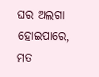ଘର ଅଲଗା ହୋଇପାରେ, ମତ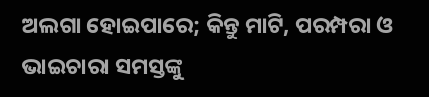ଅଲଗା ହୋଇପାରେ; କିନ୍ତୁ ମାଟି, ପରମ୍ପରା ଓ ଭାଇଚାରା ସମସ୍ତଙ୍କୁ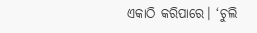ଏକାଠି କରିପାରେ। ‘ଚୁଲି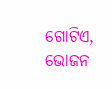ଗୋଟିଏ, ଭୋଜନ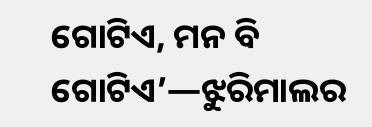ଗୋଟିଏ, ମନ ବି ଗୋଟିଏ’—ଝୁରିମାଲର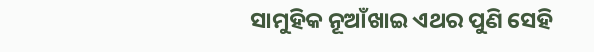ସାମୁହିକ ନୂଆଁଖାଇ ଏଥର ପୁଣି ସେହି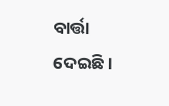ବାର୍ତ୍ତା ଦେଇଛି।